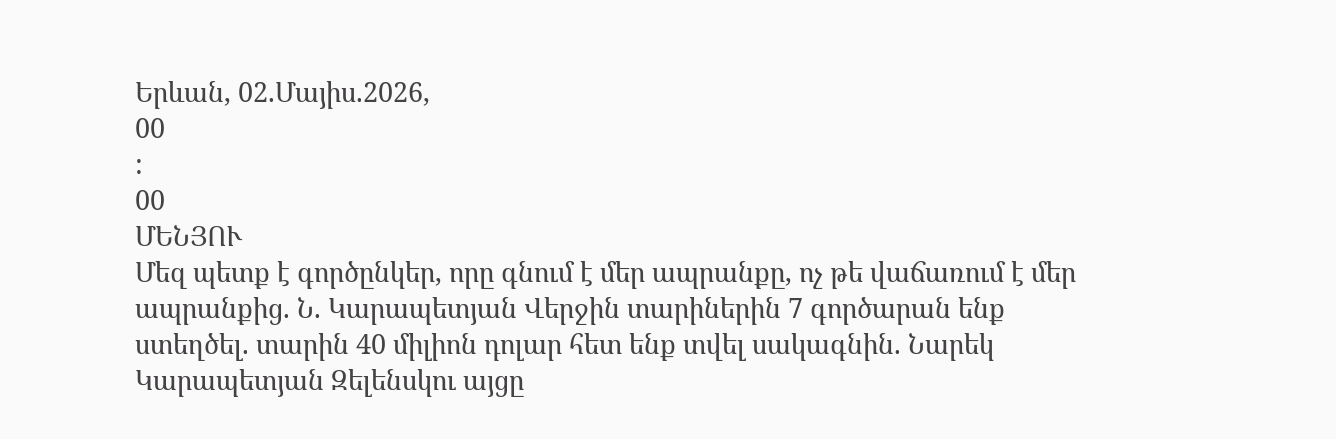Երևան, 02.Մայիս.2026,
00
:
00
ՄԵՆՅՈՒ
Մեզ պետք է գործընկեր, որը գնում է մեր ապրանքը, ոչ թե վաճառում է մեր ապրանքից. Ն. Կարապետյան Վերջին տարիներին 7 գործարան ենք ստեղծել. տարին 40 միլիոն դոլար հետ ենք տվել սակագնին. Նարեկ Կարապետյան Զելենսկու այցը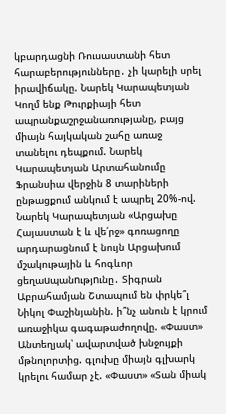կբարդացնի Ռուսաստանի հետ հարաբերությունները․ չի կարելի սրել իրավիճակը. Նարեկ Կարապետյան Կողմ ենք Թուրքիայի հետ ապրանքաշրջանառությանը, բայց միայն հայկական շահը առաջ տանելու դեպքում. Նարեկ Կարապետյան Արտահանումը Ֆրանսիա վերջին 8 տարիների ընթացքում անկում է ապրել 20%-ով. Նարեկ Կարապետյան «Արցախը Հայաստան է և վե՛րջ» գոռացողը արդարացնում է նույն Արցախում մշակութային և հոգևոր ցեղաuպանnւթյnւնը․ Տիգրան Աբրահամյան Շտապում են փրկե՞լ Նիկոլ Փաշինյանին. ի՞նչ անուն է կրում առաջիկա գագաթաժողովը. «Փաստ» Անտեղյակ՝ ավարտված խնջույքի մթնոլորտից. գլուխը միայն գլխարկ կրելու համար չէ. «Փաստ» «Տան միակ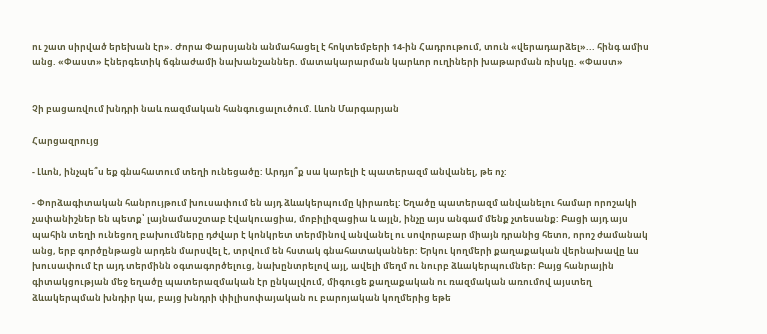ու շատ սիրված երեխան էր». Ժորա Փարսյանն անմահացել է հոկտեմբերի 14-ին Հադրութում, տուն «վերադարձել»... հինգ ամիս անց. «Փաստ» Էներգետիկ ճգնաժամի նախանշաններ. մատակարարման կարևոր ուղիների խաթարման ռիսկը. «Փաստ»


Չի բացառվում խնդրի նաև ռազմական հանգուցալուծում. Լևոն Մարգարյան

Հարցազրույց

- Լևոն, ինչպե՞ս եք գնահատում տեղի ունեցածը: Արդյո՞ք սա կարելի է պատերազմ անվանել, թե ոչ:

- Փորձագիտական հանրույթում խուսափում են այդ ձևակերպումը կիրառել: Եղածը պատերազմ անվանելու համար որոշակի չափանիշներ են պետք՝ լայնամասշտաբ էվակուացիա, մոբիլիզացիա և այլն, ինչը այս անգամ մենք չտեսանք: Բացի այդ այս պահին տեղի ունեցող բախումները դժվար է կոնկրետ տերմինով անվանել ու սովորաբար միայն դրանից հետո, որոշ ժամանակ անց, երբ գործընթացն արդեն մարսվել է, տրվում են հստակ գնահատականներ: Երկու կողմերի քաղաքական վերնախավը ևս խուսափում էր այդ տերմինն օգտագործելուց, նախընտրելով այլ, ավելի մեղմ ու նուրբ ձևակերպումներ: Բայց հանրային գիտակցության մեջ եղածը պատերազմական էր ընկալվում, միգուցե քաղաքական ու ռազմական առումով այստեղ ձևակերպման խնդիր կա, բայց խնդրի փիլիսոփայական ու բարոյական կողմերից եթե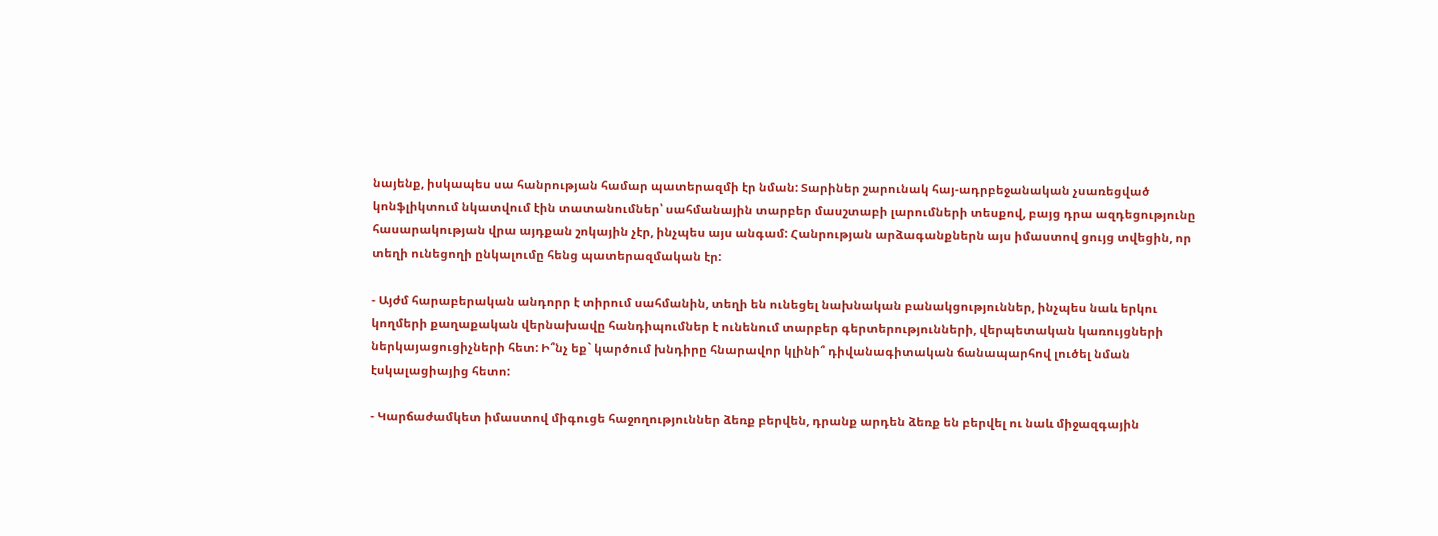նայենք, իսկապես սա հանրության համար պատերազմի էր նման: Տարիներ շարունակ հայ-ադրբեջանական չսառեցված կոնֆլիկտում նկատվում էին տատանումներ՝ սահմանային տարբեր մասշտաբի լարումների տեսքով, բայց դրա ազդեցությունը հասարակության վրա այդքան շոկային չէր, ինչպես այս անգամ: Հանրության արձագանքներն այս իմաստով ցույց տվեցին, որ տեղի ունեցողի ընկալումը հենց պատերազմական էր:

- Այժմ հարաբերական անդորր է տիրում սահմանին, տեղի են ունեցել նախնական բանակցություններ, ինչպես նաև երկու կողմերի քաղաքական վերնախավը հանդիպումներ է ունենում տարբեր գերտերությունների, վերպետական կառույցների ներկայացուցիչների հետ: Ի՞նչ եք` կարծում խնդիրը հնարավոր կլինի՞ դիվանագիտական ճանապարհով լուծել նման էսկալացիայից հետո:

- Կարճաժամկետ իմաստով միգուցե հաջողություններ ձեռք բերվեն, դրանք արդեն ձեռք են բերվել ու նաև միջազգային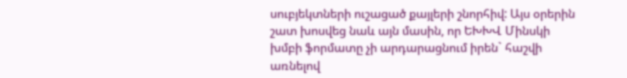սուբյեկտների ուշացած քայլերի շնորհիվ: Այս օրերին շատ խոսվեց նաև այն մասին, որ ԵԽԽՎ Մինսկի խմբի ֆորմատը չի արդարացնում իրեն` հաշվի առնելով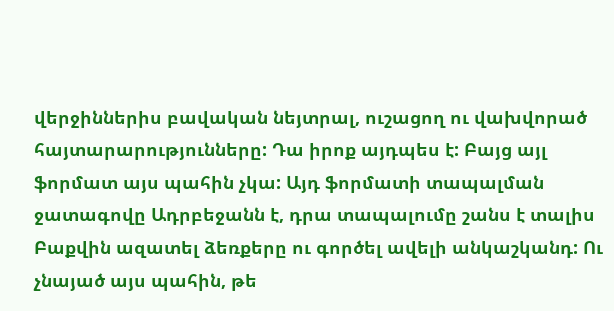վերջիններիս բավական նեյտրալ, ուշացող ու վախվորած հայտարարությունները: Դա իրոք այդպես է: Բայց այլ ֆորմատ այս պահին չկա: Այդ ֆորմատի տապալման ջատագովը Ադրբեջանն է, դրա տապալումը շանս է տալիս Բաքվին ազատել ձեռքերը ու գործել ավելի անկաշկանդ: Ու չնայած այս պահին, թե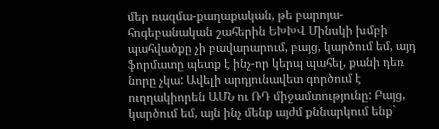մեր ռազմա-քաղաքական, թե բարոյա-հոգեբանական շահերին ԵԽԽՎ Մինսկի խմբի պահվածքը չի բավարարում, բայց, կարծում եմ, այդ ֆորմատը պետք է ինչ-որ կերպ պահել, քանի դեռ նորը չկա: Ավելի արդյունավետ գործում է ուղղակիորեն ԱՄՆ ու ՌԴ միջամտությունը: Բայց, կարծում եմ, այն ինչ մենք այժմ քննարկում ենք`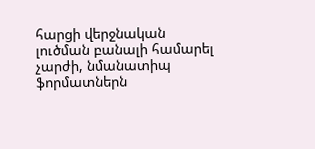հարցի վերջնական լուծման բանալի համարել չարժի, նմանատիպ ֆորմատներն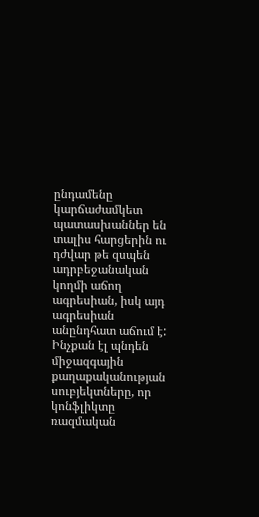ընդամենը կարճաժամկետ պատասխաններ են տալիս հարցերին ու դժվար թե զսպեն ադրբեջանական կողմի աճող ագրեսիան, իսկ այդ ագրեսիան անընդհատ աճում է: Ինչքան էլ պնդեն միջազգային քաղաքականության սուբյեկտները, որ կոնֆլիկտը ռազմական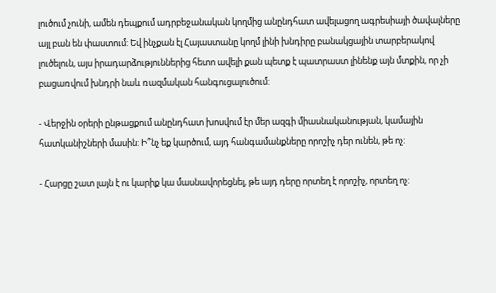լուծում չունի, ամեն դեպքում ադրբեջանական կողմից անընդհատ ավելացող ագրեսիայի ծավալները այլ բան են փաստում: Եվ ինչքան էլ Հայաստանը կողմ լինի խնդիրը բանակցային տարբերակով լուծելուն, այս իրադարձություններից հետո ավելի քան պետք է պատրաստ լինենք այն մտքին, որ չի բացառվում խնդրի նաև ռազմական հանգուցալուծում:

- Վերջին օրերի ընթացքում անընդհատ խոսվում էր մեր ազգի միասնականության, կամային հատկանիշների մասին: Ի՞նչ եք կարծում, այդ հանգամանքները որոշիչ դեր ունեն, թե ոչ:

- Հարցը շատ լայն է ու կարիք կա մասնավորեցնել, թե այդ դերը որտեղ է որոշիչ, որտեղ ոչ: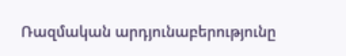Ռազմական արդյունաբերությունը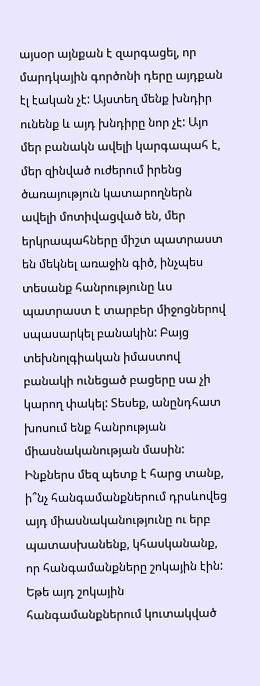այսօր այնքան է զարգացել, որ մարդկային գործոնի դերը այդքան էլ էական չէ: Այստեղ մենք խնդիր ունենք և այդ խնդիրը նոր չէ: Այո մեր բանակն ավելի կարգապահ է, մեր զինված ուժերում իրենց ծառայություն կատարողներն ավելի մոտիվացված են, մեր երկրապահները միշտ պատրաստ են մեկնել առաջին գիծ, ինչպես տեսանք հանրությունը ևս պատրաստ է տարբեր միջոցներով սպասարկել բանակին: Բայց տեխնոլգիական իմաստով բանակի ունեցած բացերը սա չի կարող փակել: Տեսեք, անընդհատ խոսում ենք հանրության միասնականության մասին: Ինքներս մեզ պետք է հարց տանք, ի՞նչ հանգամանքներում դրսևովեց այդ միասնականությունը ու երբ պատասխանենք, կհասկանանք, որ հանգամանքները շոկային էին: Եթե այդ շոկային հանգամանքներում կուտակված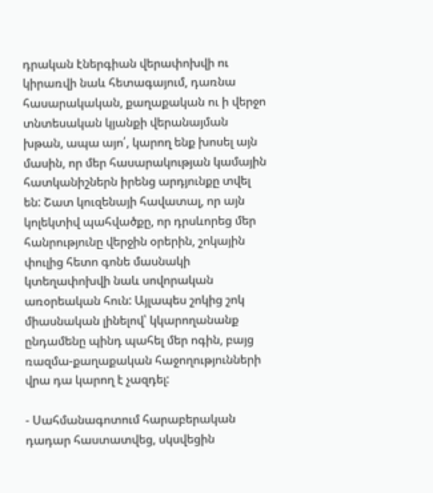դրական էներգիան վերափոխվի ու կիրառվի նաև հետագայում, դառնա հասարակական, քաղաքական ու ի վերջո տնտեսական կյանքի վերանայման խթան, ապա այո՛, կարող ենք խոսել այն մասին, որ մեր հասարակության կամային հատկանիշներն իրենց արդյունքը տվել են: Շատ կուզենայի հավատալ, որ այն կոլեկտիվ պահվածքը, որ դրսևորեց մեր հանրությունը վերջին օրերին, շոկային փուլից հետո գոնե մասնակի կտեղափոխվի նաև սովորական առօրեական հուն: Այլապես շոկից շոկ միասնական լինելով՝ կկարողանանք ընդամենը պինդ պահել մեր ոգին, բայց ռազմա-քաղաքական հաջողությունների վրա դա կարող է չազդել:

- Սահմանագոտում հարաբերական դադար հաստատվեց, սկսվեցին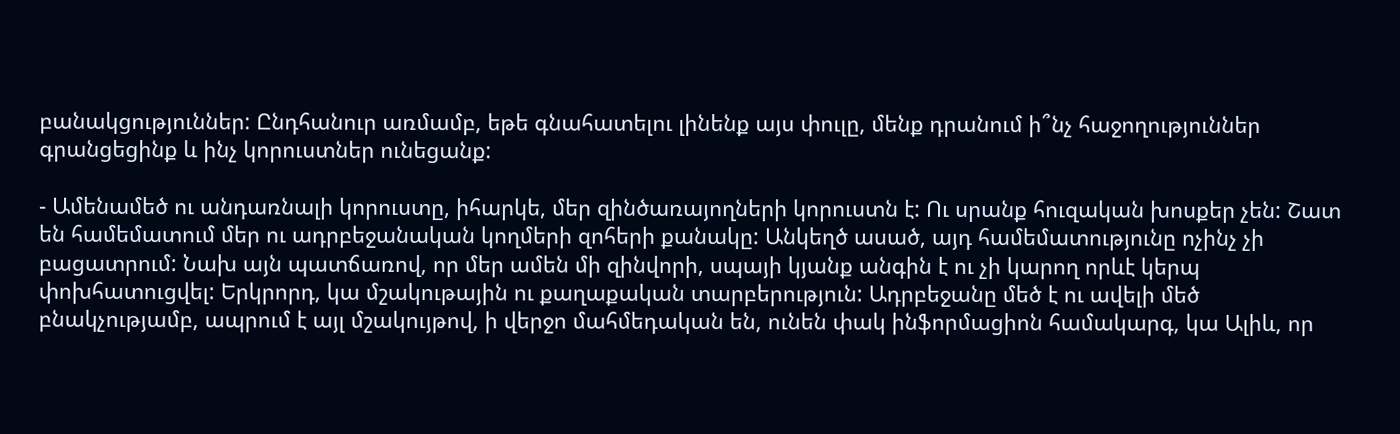բանակցություններ: Ընդհանուր առմամբ, եթե գնահատելու լինենք այս փուլը, մենք դրանում ի՞նչ հաջողություններ գրանցեցինք և ինչ կորուստներ ունեցանք:

- Ամենամեծ ու անդառնալի կորուստը, իհարկե, մեր զինծառայողների կորուստն է: Ու սրանք հուզական խոսքեր չեն: Շատ են համեմատում մեր ու ադրբեջանական կողմերի զոհերի քանակը: Անկեղծ ասած, այդ համեմատությունը ոչինչ չի բացատրում: Նախ այն պատճառով, որ մեր ամեն մի զինվորի, սպայի կյանք անգին է ու չի կարող որևէ կերպ փոխհատուցվել: Երկրորդ, կա մշակութային ու քաղաքական տարբերություն: Ադրբեջանը մեծ է ու ավելի մեծ բնակչությամբ, ապրում է այլ մշակույթով, ի վերջո մահմեդական են, ունեն փակ ինֆորմացիոն համակարգ, կա Ալիև, որ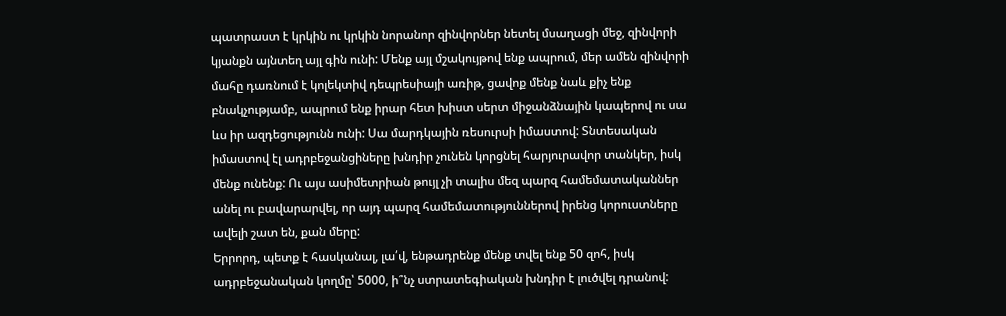պատրաստ է կրկին ու կրկին նորանոր զինվորներ նետել մսաղացի մեջ, զինվորի կյանքն այնտեղ այլ գին ունի: Մենք այլ մշակույթով ենք ապրում, մեր ամեն զինվորի մահը դառնում է կոլեկտիվ դեպրեսիայի առիթ, ցավոք մենք նաև քիչ ենք բնակչությամբ, ապրում ենք իրար հետ խիստ սերտ միջանձնային կապերով ու սա ևս իր ազդեցությունն ունի: Սա մարդկային ռեսուրսի իմաստով: Տնտեսական իմաստով էլ ադրբեջանցիները խնդիր չունեն կորցնել հարյուրավոր տանկեր, իսկ մենք ունենք: Ու այս ասիմետրիան թույլ չի տալիս մեզ պարզ համեմատականներ անել ու բավարարվել, որ այդ պարզ համեմատություններով իրենց կորուստները ավելի շատ են, քան մերը:
Երրորդ, պետք է հասկանալ, լա՛վ, ենթադրենք մենք տվել ենք 50 զոհ, իսկ ադրբեջանական կողմը՝ 5000, ի՞նչ ստրատեգիական խնդիր է լուծվել դրանով: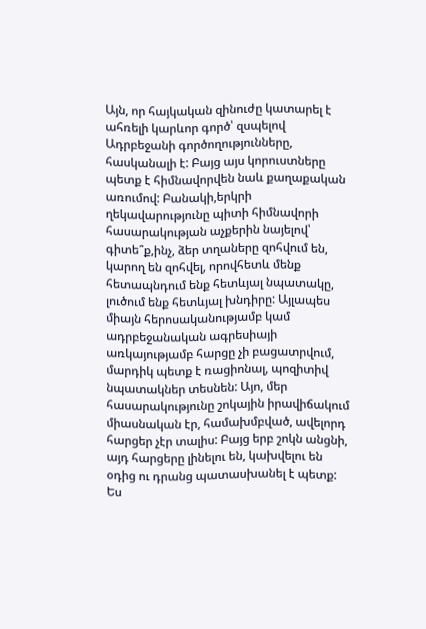Այն, որ հայկական զինուժը կատարել է ահռելի կարևոր գործ՝ զսպելով Ադրբեջանի գործողությունները, հասկանալի է: Բայց այս կորուստները պետք է հիմնավորվեն նաև քաղաքական առումով: Բանակի,երկրի ղեկավարությունը պիտի հիմնավորի հասարակության աչքերին նայելով՝ գիտե՞ք,ինչ, ձեր տղաները զոհվում են, կարող են զոհվել, որովհետև մենք հետապնդում ենք հետևյալ նպատակը, լուծում ենք հետևյալ խնդիրը: Այլապես միայն հերոսականությամբ կամ ադրբեջանական ագրեսիայի առկայությամբ հարցը չի բացատրվում, մարդիկ պետք է ռացիոնալ, պոզիտիվ նպատակներ տեսնեն: Այո, մեր հասարակությունը շոկային իրավիճակում միասնական էր, համախմբված, ավելորդ հարցեր չէր տալիս: Բայց երբ շոկն անցնի, այդ հարցերը լինելու են, կախվելու են օդից ու դրանց պատասխանել է պետք: Ես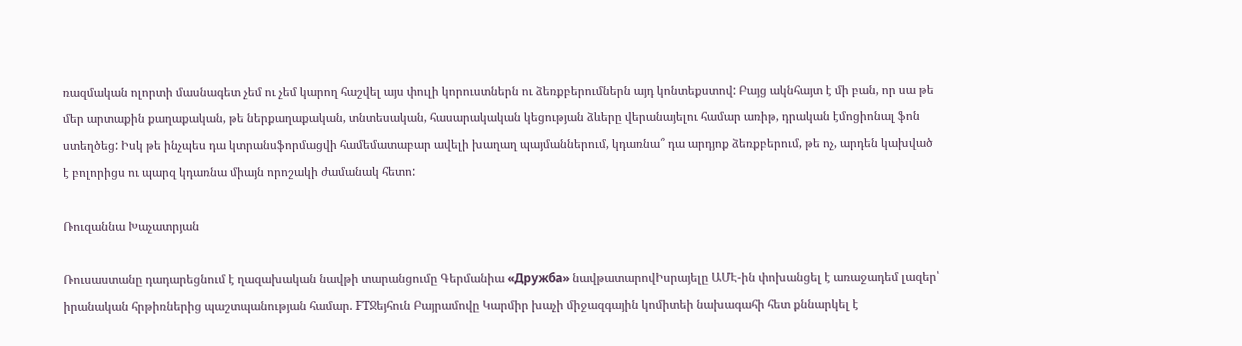ռազմական ոլորտի մասնագետ չեմ ու չեմ կարող հաշվել այս փուլի կորուստներն ու ձեռքբերումներն այդ կոնտեքստով: Բայց ակնհայտ է մի բան, որ սա թե մեր արտաքին քաղաքական, թե ներքաղաքական, տնտեսական, հասարակական կեցության ձևերը վերանայելու համար առիթ, դրական էմոցիոնալ ֆոն ստեղծեց: Իսկ թե ինչպես դա կտրանսֆորմացվի համեմատաբար ավելի խաղաղ պայմաններում, կդառնա՞ դա արդյոք ձեռքբերում, թե ոչ, արդեն կախված է բոլորիցս ու պարզ կդառնա միայն որոշակի ժամանակ հետո:

Ռուզաննա Խաչատրյան

Ռուսաստանը դադարեցնում է ղազախական նավթի տարանցումը Գերմանիա «Дружба» նավթատարովԻսրայելը ԱՄԷ-ին փոխանցել է առաջադեմ լազեր՝ իրանական հրթիռներից պաշտպանության համար. FTՋեյհուն Բայրամովը Կարմիր խաչի միջազգային կոմիտեի նախագահի հետ քննարկել է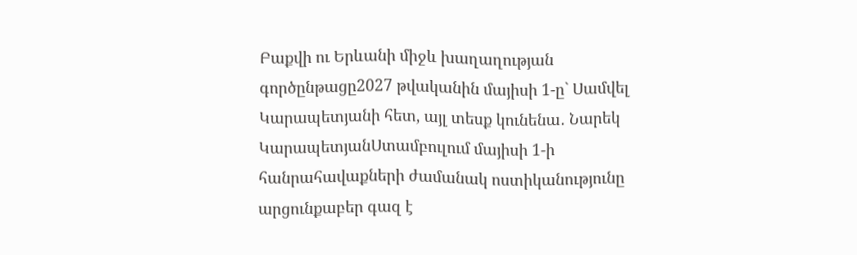Բաքվի ու Երևանի միջև խաղաղության գործընթացը2027 թվականին մայիսի 1-ը` Սամվել Կարապետյանի հետ, այլ տեսք կունենա․ Նարեկ ԿարապետյանՍտամբուլում մայիսի 1-ի հանրահավաքների ժամանակ ոստիկանությունը արցունքաբեր գազ է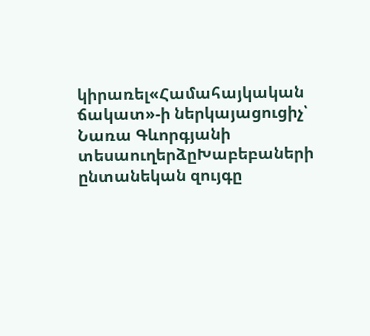կիրառել«Համահայկական ճակատ»-ի ներկայացուցիչ՝ Նառա Գևորգյանի տեսաուղերձըԽաբեբաների ընտանեկան զույգը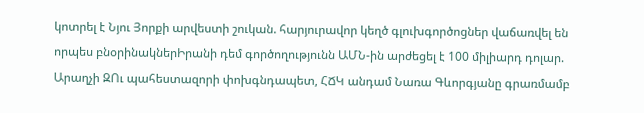կոտրել է Նյու Յորքի արվեստի շուկան. հարյուրավոր կեղծ գլուխգործոցներ վաճառվել են որպես բնօրինակներԻրանի դեմ գործողությունն ԱՄՆ-ին արժեցել է 100 միլիարդ դոլար. Արաղչի ԶՈւ պահեստազորի փոխգնդապետ, ՀՃԿ անդամ Նառա Գևորգյանը գրառմամբ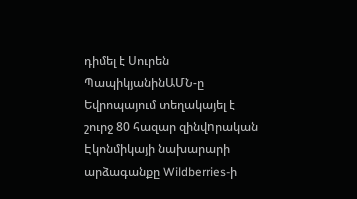դիմել է Սուրեն ՊապիկյանինԱՄՆ-ը Եվրոպայում տեղակայել է շուրջ 80 հազար զինվnրական Էկոնմիկայի նախարարի արձագանքը Wildberries-ի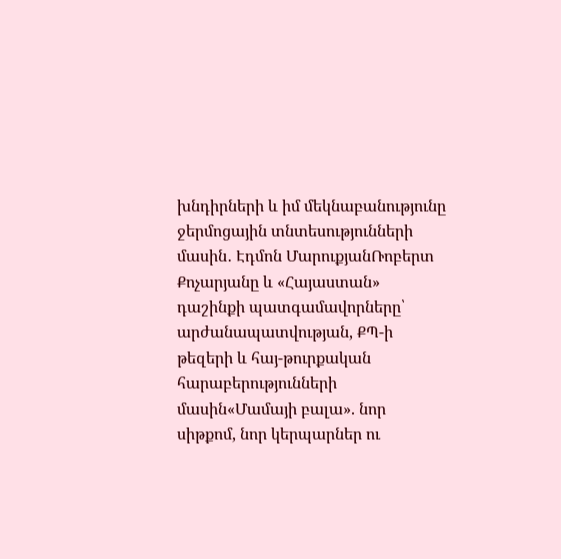խնդիրների և իմ մեկնաբանությունը ջերմոցային տնտեսությունների մասին․ Էդմոն ՄարուքյանՌոբերտ Քոչարյանը և «Հայաստան» դաշինքի պատգամավորները՝ արժանապատվության, ՔՊ-ի թեզերի և հայ-թուրքական հարաբերությունների մասին«Մամայի բալա». նոր սիթքոմ, նոր կերպարներ ու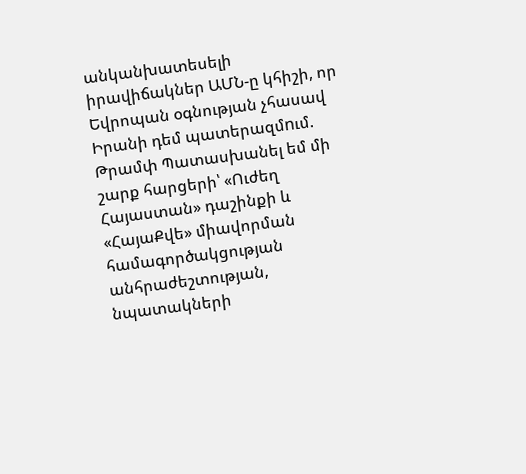անկանխատեսելի իրավիճակներ ԱՄՆ-ը կհիշի, որ Եվրոպան օգնության չհասավ Իրանի դեմ պատերազմnւմ. Թրամփ Պատասխանել եմ մի շարք հարցերի՝ «Ուժեղ Հայաստան» դաշինքի և «ՀայաՔվե» միավորման համագործակցության անհրաժեշտության, նպատակների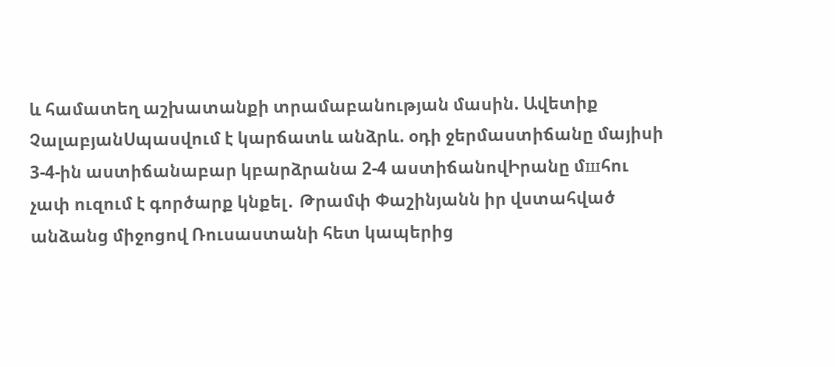և համատեղ աշխատանքի տրամաբանության մասին. Ավետիք ՉալաբյանՍպասվում է կարճատև անձրև. օդի ջերմաստիճանը մայիսի 3-4-ին աստիճանաբար կբարձրանա 2-4 աստիճանովԻրանը մшհու չափ ուզում է գործարք կնքել․ Թրամփ Փաշինյանն իր վստահված անձանց միջոցով Ռուսաստանի հետ կապերից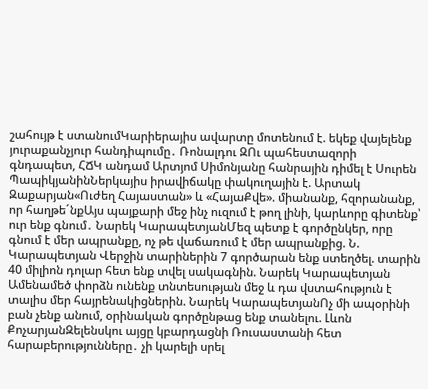շահույթ է ստանումԿարիերայիս ավարտը մոտենում է. եկեք վայելենք յուրաքանչյուր հանդիպումը․ Ռոնալդու ԶՈւ պահեստազորի գնդապետ, ՀՃԿ անդամ Արտյոմ Սիմոնյանը հանրային դիմել է Սուրեն ՊապիկյանինՆերկայիս իրավիճակը փակուղային է. Արտակ Զաքարյան«Ուժեղ Հայաստան» և «ՀայաՔվե». միանանք, հզորանանք, որ հաղթե´նքԱյս պայքարի մեջ ինչ ուզում է թող լինի, կարևորը գիտենք՝ ուր ենք գնում․ Նարեկ ԿարապետյանՄեզ պետք է գործընկեր, որը գնում է մեր ապրանքը, ոչ թե վաճառում է մեր ապրանքից. Ն. Կարապետյան Վերջին տարիներին 7 գործարան ենք ստեղծել. տարին 40 միլիոն դոլար հետ ենք տվել սակագնին. Նարեկ Կարապետյան Ամենամեծ փորձն ունենք տնտեսության մեջ և դա վստահություն է տալիս մեր հայրենակիցներին. Նարեկ ԿարապետյանՈչ մի ապօրինի բան չենք անում, օրինական գործընթաց ենք տանելու. Լևոն ՔոչարյանԶելենսկու այցը կբարդացնի Ռուսաստանի հետ հարաբերությունները․ չի կարելի սրել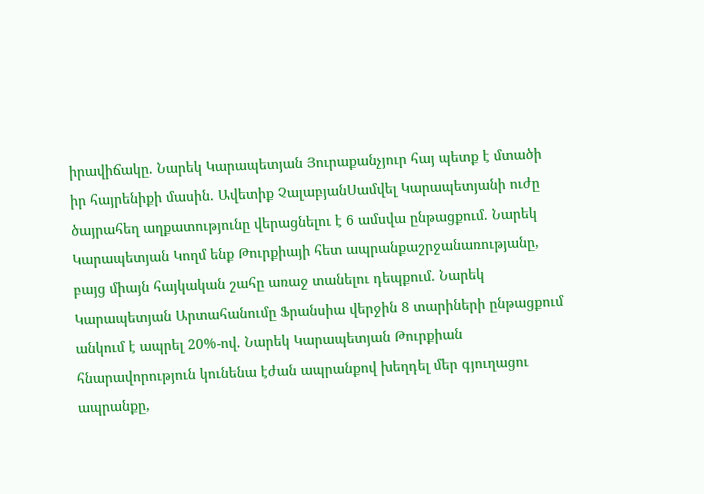իրավիճակը. Նարեկ Կարապետյան Յուրաքանչյուր հայ պետք է մտածի իր հայրենիքի մասին․ Ավետիք ՉալաբյանՍամվել Կարապետյանի ուժը ծայրահեղ աղքատությունը վերացնելու է 6 ամսվա ընթացքում. Նարեկ Կարապետյան Կողմ ենք Թուրքիայի հետ ապրանքաշրջանառությանը, բայց միայն հայկական շահը առաջ տանելու դեպքում. Նարեկ Կարապետյան Արտահանումը Ֆրանսիա վերջին 8 տարիների ընթացքում անկում է ապրել 20%-ով. Նարեկ Կարապետյան Թուրքիան հնարավորություն կունենա էժան ապրանքով խեղդել մեր գյուղացու ապրանքը,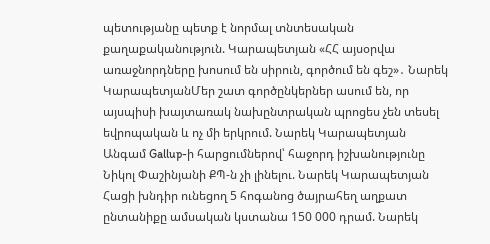պետությանը պետք է նորմալ տնտեսական քաղաքականություն. Կարապետյան «ՀՀ այսօրվա առաջնորդները խոսում են սիրուն, գործում են գեշ»․ Նարեկ ԿարապետյանՄեր շատ գործընկերներ ասում են, որ այսպիսի խայտառակ նախընտրական պրոցես չեն տեսել եվրոպական և ոչ մի երկրում. Նարեկ Կարապետյան Անգամ Gallup-ի հարցումներով՝ հաջորդ իշխանությունը Նիկոլ Փաշինյանի ՔՊ-ն չի լինելու. Նարեկ Կարապետյան Հացի խնդիր ունեցող 5 հոգանոց ծայրահեղ աղքատ ընտանիքը ամսական կստանա 150 000 դրամ. Նարեկ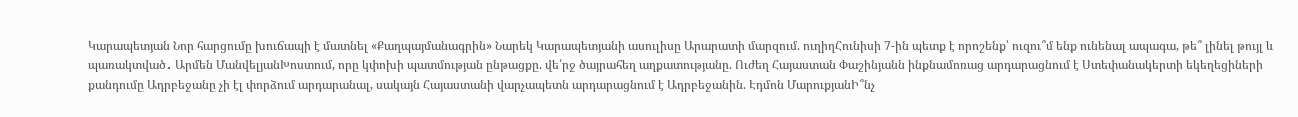Կարապետյան Նոր հարցումը խուճապի է մատնել «Քաղպայմանագրին» Նարեկ Կարապետյանի ասուլիսը Արարատի մարզում. ուղիղՀունիսի 7-ին պետք է որոշենք՝ ուզու՞մ ենք ունենալ ապագա, թե՞ լինել թույլ և պառակտված․ Արմեն ՄանվելյանԽոստում, որը կփոխի պատմության ընթացքը. վե՛րջ ծայրահեղ աղքատությանը. Ուժեղ Հայաստան Փաշինյանն ինքնամոռաց արդարացնում է Ստեփանակերտի եկեղեցիների քանդումը Ադրբեջանը չի էլ փորձում արդարանալ, սակայն Հայաստանի վարչապետն արդարացնում է Ադրբեջանին. Էդմոն ՄարուքյանԻ՞նչ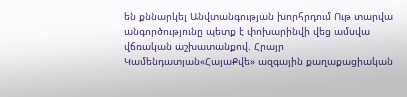են քննարկել Անվտանգության խորհրդում Ութ տարվա անգործությունը պետք է փոխարինվի վեց ամսվա վճռական աշխատանքով. Հրայր Կամենդատյան«ՀայաՔվե» ազգային քաղաքացիական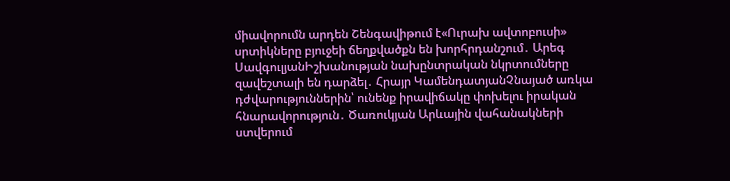միավորումն արդեն Շենգավիթում է«Ուրախ ավտոբուսի» սրտիկները բյուջեի ճեղքվածքն են խորհրդանշում․ Արեգ ՍավգուլյանԻշխանության նախընտրական նկրտումները զավեշտալի են դարձել․ Հրայր ԿամենդատյանՉնայած առկա դժվարություններին՝ ունենք իրավիճակը փոխելու իրական հնարավորություն․ Ծառուկյան Արևային վահանակների ստվերում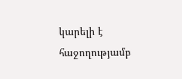կարելի է հաջողությամբ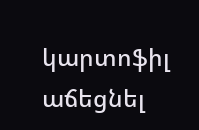կարտոֆիլ աճեցնել